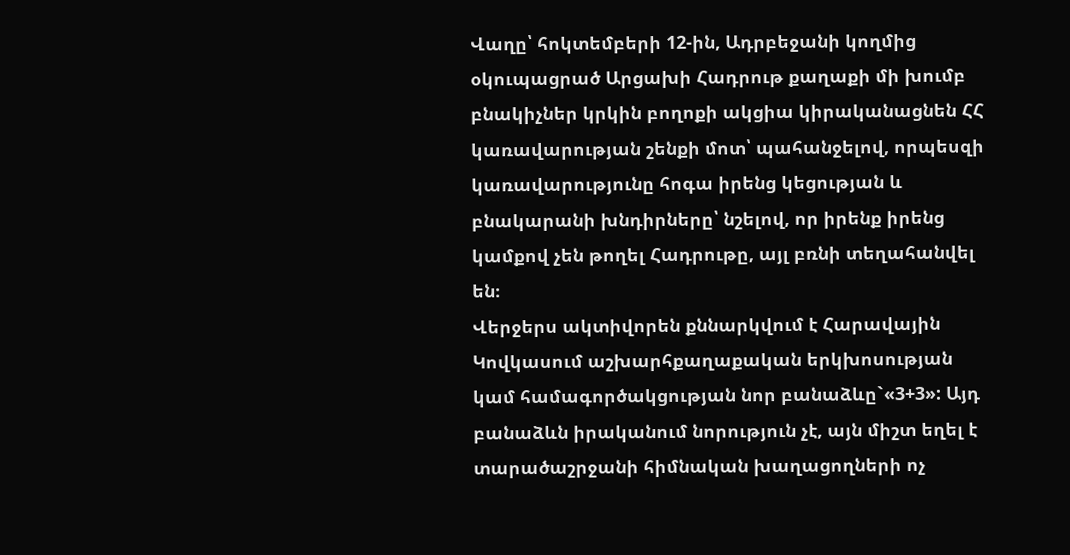Վաղը՝ հոկտեմբերի 12-ին, Ադրբեջանի կողմից օկուպացրած Արցախի Հադրութ քաղաքի մի խումբ բնակիչներ կրկին բողոքի ակցիա կիրականացնեն ՀՀ կառավարության շենքի մոտ՝ պահանջելով, որպեսզի կառավարությունը հոգա իրենց կեցության և բնակարանի խնդիրները՝ նշելով, որ իրենք իրենց կամքով չեն թողել Հադրութը, այլ բռնի տեղահանվել են։
Վերջերս ակտիվորեն քննարկվում է Հարավային Կովկասում աշխարհքաղաքական երկխոսության կամ համագործակցության նոր բանաձևը`«3+3»: Այդ բանաձևն իրականում նորություն չէ, այն միշտ եղել է տարածաշրջանի հիմնական խաղացողների ոչ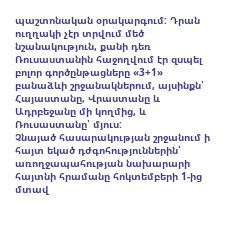պաշտոնական օրակարգում: Դրան ուղղակի չէր տրվում մեծ նշանակություն, քանի դեռ Ռուսաստանին հաջողվում էր զսպել բոլոր գործընթացները «3+1» բանաձևի շրջանակներում, այսինքն՝ Հայաստանը, Վրաստանը և Ադրբեջանը մի կողմից, և Ռուսաստանը՝ մյուս:
Չնայած հասարակության շրջանում ի հայտ եկած դժգոհություններին՝ առողջապահության նախարարի հայտնի հրամանը հոկտեմբերի 1-ից մտավ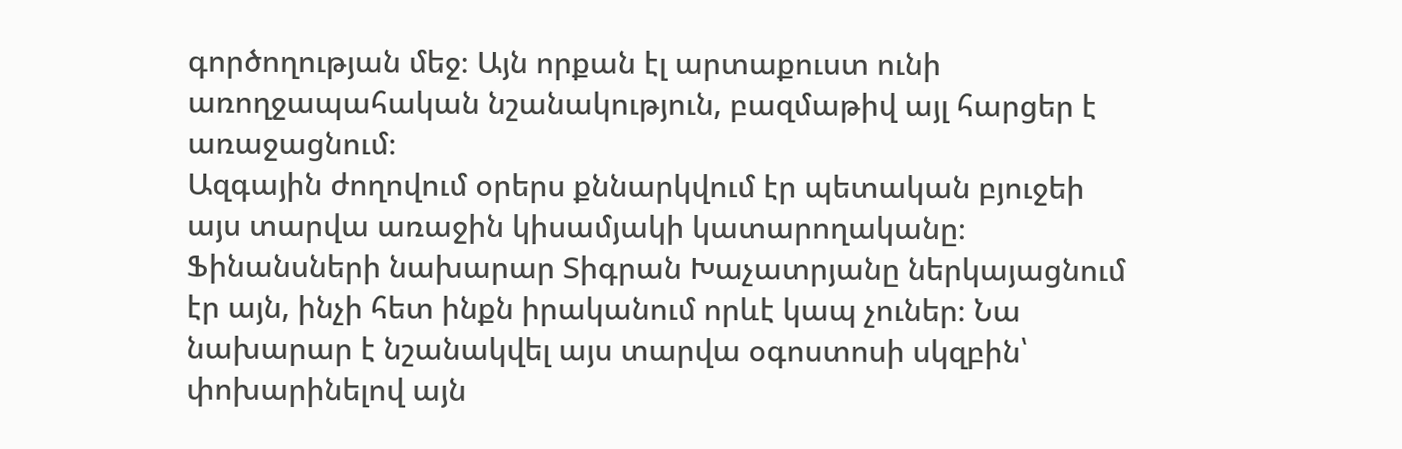գործողության մեջ։ Այն որքան էլ արտաքուստ ունի առողջապահական նշանակություն, բազմաթիվ այլ հարցեր է առաջացնում։
Ազգային ժողովում օրերս քննարկվում էր պետական բյուջեի այս տարվա առաջին կիսամյակի կատարողականը։ Ֆինանսների նախարար Տիգրան Խաչատրյանը ներկայացնում էր այն, ինչի հետ ինքն իրականում որևէ կապ չուներ։ Նա նախարար է նշանակվել այս տարվա օգոստոսի սկզբին՝ փոխարինելով այն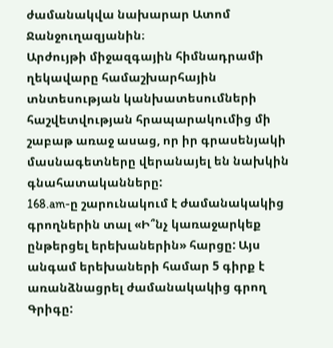ժամանակվա նախարար Ատոմ Ջանջուղազյանին։
Արժույթի միջազգային հիմնադրամի ղեկավարը համաշխարհային տնտեսության կանխատեսումների հաշվետվության հրապարակումից մի շաբաթ առաջ ասաց, որ իր գրասենյակի մասնագետները վերանայել են նախկին գնահատականները:
168.am-ը շարունակում է ժամանակակից գրողներին տալ «Ի՞նչ կառաջարկեք ընթերցել երեխաներին» հարցը: Այս անգամ երեխաների համար 5 գիրք է առանձնացրել ժամանակակից գրող Գրիգը: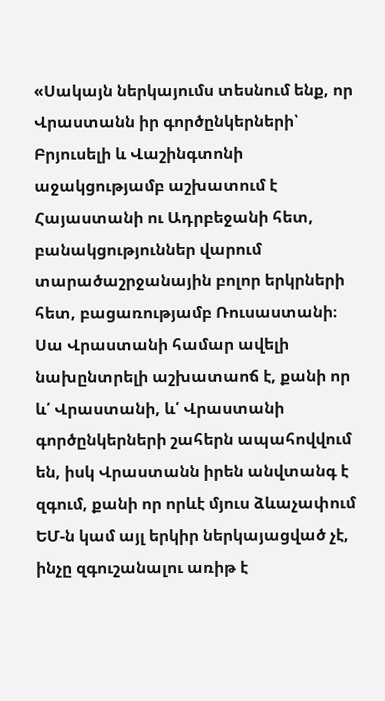«Սակայն ներկայումս տեսնում ենք, որ Վրաստանն իր գործընկերների՝ Բրյուսելի և Վաշինգտոնի աջակցությամբ աշխատում է Հայաստանի ու Ադրբեջանի հետ, բանակցություններ վարում տարածաշրջանային բոլոր երկրների հետ, բացառությամբ Ռուսաստանի։ Սա Վրաստանի համար ավելի նախընտրելի աշխատաոճ է, քանի որ և՛ Վրաստանի, և՛ Վրաստանի գործընկերների շահերն ապահովվում են, իսկ Վրաստանն իրեն անվտանգ է զգում, քանի որ որևէ մյուս ձևաչափում ԵՄ-ն կամ այլ երկիր ներկայացված չէ, ինչը զգուշանալու առիթ է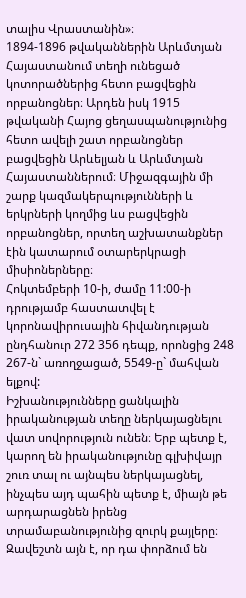տալիս Վրաստանին»։
1894-1896 թվականներին Արևմտյան Հայաստանում տեղի ունեցած կոտորածներից հետո բացվեցին որբանոցներ։ Արդեն իսկ 1915 թվականի Հայոց ցեղասպանությունից հետո ավելի շատ որբանոցներ բացվեցին Արևելյան և Արևմտյան Հայաստաններում։ Միջազգային մի շարք կազմակերպությունների և երկրների կողմից ևս բացվեցին որբանոցներ, որտեղ աշխատանքներ էին կատարում օտարերկրացի միսիոներները։
Հոկտեմբերի 10-ի, ժամը 11:00-ի դրությամբ հաստատվել է կորոնավիրուսային հիվանդության ընդհանուր 272 356 դեպք, որոնցից 248 267-ն` առողջացած, 5549-ը` մահվան ելքով:
Իշխանությունները ցանկալին իրականության տեղը ներկայացնելու վատ սովորություն ունեն։ Երբ պետք է, կարող են իրականությունը գլխիվայր շուռ տալ ու այնպես ներկայացնել, ինչպես այդ պահին պետք է, միայն թե արդարացնեն իրենց տրամաբանությունից զուրկ քայլերը։ Զավեշտն այն է, որ դա փորձում են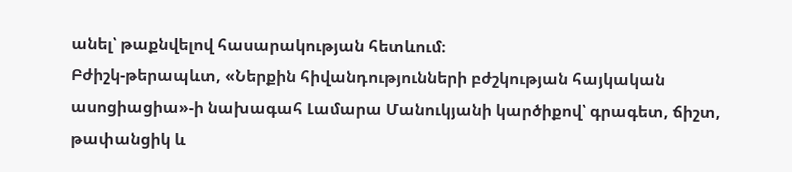անել՝ թաքնվելով հասարակության հետևում։
Բժիշկ-թերապևտ, «Ներքին հիվանդությունների բժշկության հայկական ասոցիացիա»-ի նախագահ Լամարա Մանուկյանի կարծիքով՝ գրագետ, ճիշտ, թափանցիկ և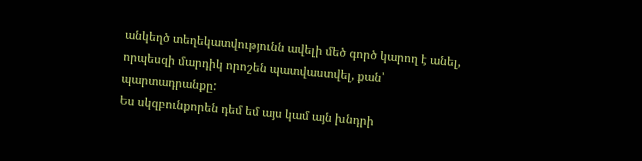անկեղծ տեղեկատվությունն ավելի մեծ գործ կարող է անել, որպեսզի մարդիկ որոշեն պատվաստվել, քան՝ պարտադրանքը:
Ես սկզբունքորեն դեմ եմ այս կամ այն խնդրի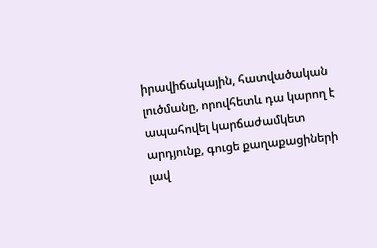իրավիճակային, հատվածական լուծմանը, որովհետև դա կարող է ապահովել կարճաժամկետ արդյունք, գուցե քաղաքացիների լավ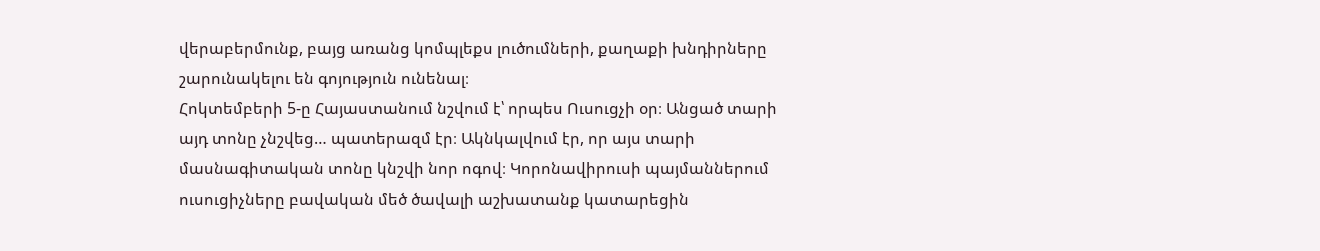վերաբերմունք, բայց առանց կոմպլեքս լուծումների, քաղաքի խնդիրները շարունակելու են գոյություն ունենալ։
Հոկտեմբերի 5-ը Հայաստանում նշվում է՝ որպես Ուսուցչի օր։ Անցած տարի այդ տոնը չնշվեց… պատերազմ էր։ Ակնկալվում էր, որ այս տարի մասնագիտական տոնը կնշվի նոր ոգով։ Կորոնավիրուսի պայմաններում ուսուցիչները բավական մեծ ծավալի աշխատանք կատարեցին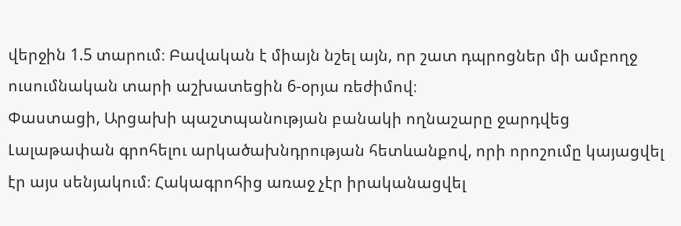վերջին 1.5 տարում։ Բավական է միայն նշել այն, որ շատ դպրոցներ մի ամբողջ ուսումնական տարի աշխատեցին 6-օրյա ռեժիմով։
Փաստացի, Արցախի պաշտպանության բանակի ողնաշարը ջարդվեց Լալաթափան գրոհելու արկածախնդրության հետևանքով, որի որոշումը կայացվել էր այս սենյակում։ Հակագրոհից առաջ չէր իրականացվել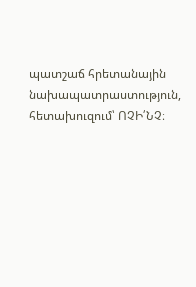պատշաճ հրետանային նախապատրաստություն, հետախուզում՝ ՈՉԻ՛ՆՉ։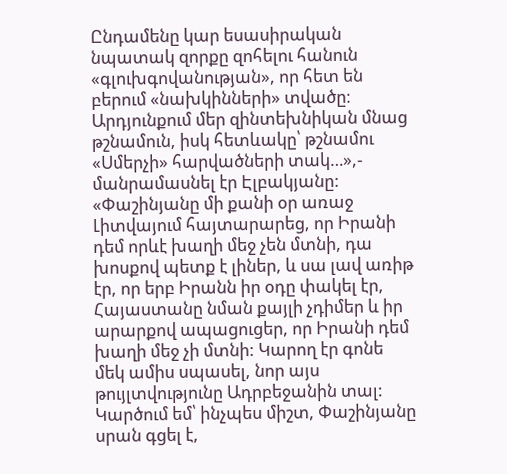Ընդամենը կար եսասիրական նպատակ զորքը զոհելու հանուն «գլուխգովանության», որ հետ են բերում «նախկինների» տվածը։ Արդյունքում մեր զինտեխնիկան մնաց թշնամուն, իսկ հետևակը՝ թշնամու «Սմերչի» հարվածների տակ…»,- մանրամասնել էր Էլբակյանը:
«Փաշինյանը մի քանի օր առաջ Լիտվայում հայտարարեց, որ Իրանի դեմ որևէ խաղի մեջ չեն մտնի, դա խոսքով պետք է լիներ, և սա լավ առիթ էր, որ երբ Իրանն իր օդը փակել էր, Հայաստանը նման քայլի չդիմեր և իր արարքով ապացուցեր, որ Իրանի դեմ խաղի մեջ չի մտնի: Կարող էր գոնե մեկ ամիս սպասել, նոր այս թույլտվությունը Ադրբեջանին տալ: Կարծում եմ՝ ինչպես միշտ, Փաշինյանը սրան գցել է,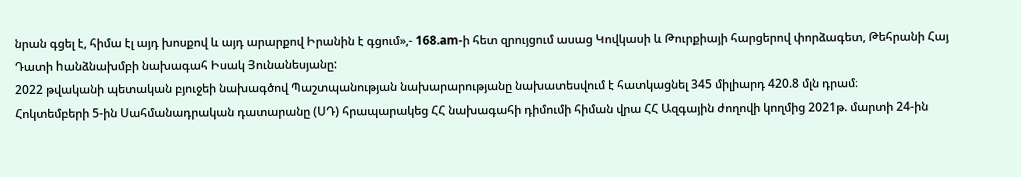նրան գցել է, հիմա էլ այդ խոսքով և այդ արարքով Իրանին է գցում»,- 168.am-ի հետ զրույցում ասաց Կովկասի և Թուրքիայի հարցերով փորձագետ, Թեհրանի Հայ Դատի hանձնախմբի նախագահ Իսակ Յունանեսյանը:
2022 թվականի պետական բյուջեի նախագծով Պաշտպանության նախարարությանը նախատեսվում է հատկացնել 345 միլիարդ 420.8 մլն դրամ։
Հոկտեմբերի 5-ին Սահմանադրական դատարանը (ՍԴ) հրապարակեց ՀՀ նախագահի դիմումի հիման վրա ՀՀ Ազգային ժողովի կողմից 2021թ. մարտի 24-ին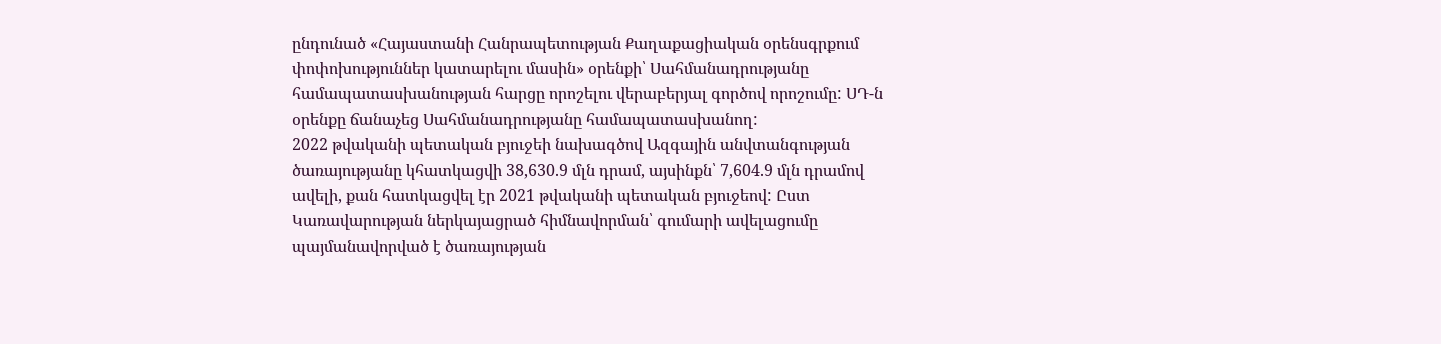ընդունած «Հայաստանի Հանրապետության Քաղաքացիական օրենսգրքում փոփոխություններ կատարելու մասին» օրենքի՝ Սահմանադրությանը համապատասխանության հարցը որոշելու վերաբերյալ գործով որոշումը: ՍԴ-ն օրենքը ճանաչեց Սահմանադրությանը համապատասխանող:
2022 թվականի պետական բյուջեի նախագծով Ազգային անվտանգության ծառայությանը կհատկացվի 38,630.9 մլն դրամ, այսինքն՝ 7,604.9 մլն դրամով ավելի, քան հատկացվել էր 2021 թվականի պետական բյուջեով: Ըստ Կառավարության ներկայացրած հիմնավորման՝ գումարի ավելացումը պայմանավորված է ծառայության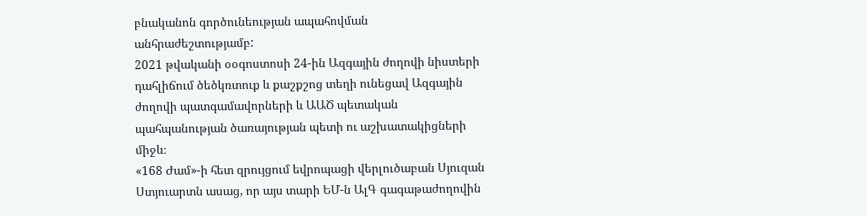բնականոն գործունեության ապահովման անհրաժեշտությամբ:
2021 թվականի օօգոստոսի 24-ին Ազգային ժողովի նիստերի դահլիճում ծեծկռտուք և քաշքշոց տեղի ունեցավ Ազգային ժողովի պատգամավորների և ԱԱԾ պետական պահպանության ծառայության պետի ու աշխատակիցների միջև։
«168 Ժամ»-ի հետ զրույցում եվրոպացի վերլուծաբան Սյուզան Ստյուարտն ասաց, որ այս տարի ԵՄ-ն ԱլԳ գագաթաժողովին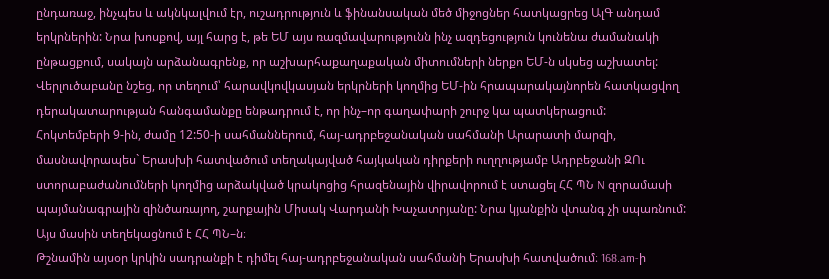ընդառաջ, ինչպես և ակնկալվում էր, ուշադրություն և ֆինանսական մեծ միջոցներ հատկացրեց ԱլԳ անդամ երկրներին: Նրա խոսքով, այլ հարց է, թե ԵՄ այս ռազմավարությունն ինչ ազդեցություն կունենա ժամանակի ընթացքում, սակայն արձանագրենք, որ աշխարհաքաղաքական միտումների ներքո ԵՄ-ն սկսեց աշխատել: Վերլուծաբանը նշեց, որ տեղում՝ հարավկովկասյան երկրների կողմից ԵՄ-ին հրապարակայնորեն հատկացվող դերակատարության հանգամանքը ենթադրում է, որ ինչ–որ գաղափարի շուրջ կա պատկերացում:
Հոկտեմբերի 9-ին, ժամը 12:50-ի սահմաններում, հայ-ադրբեջանական սահմանի Արարատի մարզի, մասնավորապես` Երասխի հատվածում տեղակայված հայկական դիրքերի ուղղությամբ Ադրբեջանի ԶՈւ ստորաբաժանումների կողմից արձակված կրակոցից հրազենային վիրավորում է ստացել ՀՀ ՊՆ N զորամասի պայմանագրային զինծառայող, շարքային Միսակ Վարդանի Խաչատրյանը: Նրա կյանքին վտանգ չի սպառնում: Այս մասին տեղեկացնում է ՀՀ ՊՆ–ն։
Թշնամին այսօր կրկին սադրանքի է դիմել հայ-ադրբեջանական սահմանի Երասխի հատվածում։ 168.am-ի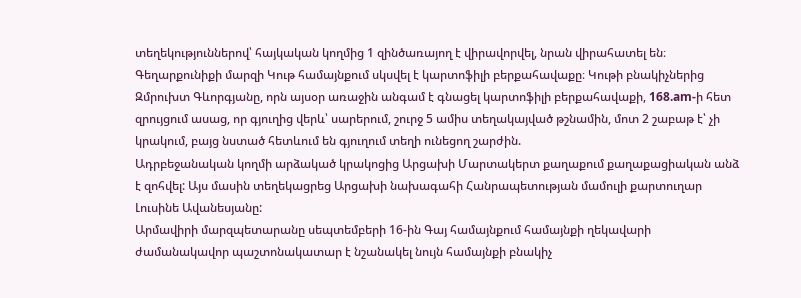տեղեկություններով՝ հայկական կողմից 1 զինծառայող է վիրավորվել, նրան վիրահատել են։
Գեղարքունիքի մարզի Կութ համայնքում սկսվել է կարտոֆիլի բերքահավաքը։ Կութի բնակիչներից Զմրուխտ Գևորգյանը, որն այսօր առաջին անգամ է գնացել կարտոֆիլի բերքահավաքի, 168.am-ի հետ զրույցում ասաց, որ գյուղից վերև՝ սարերում, շուրջ 5 ամիս տեղակայված թշնամին, մոտ 2 շաբաթ է՝ չի կրակում, բայց նստած հետևում են գյուղում տեղի ունեցող շարժին.
Ադրբեջանական կողմի արձակած կրակոցից Արցախի Մարտակերտ քաղաքում քաղաքացիական անձ է զոհվել: Այս մասին տեղեկացրեց Արցախի նախագահի Հանրապետության մամուլի քարտուղար Լուսինե Ավանեսյանը:
Արմավիրի մարզպետարանը սեպտեմբերի 16-ին Գայ համայնքում համայնքի ղեկավարի ժամանակավոր պաշտոնակատար է նշանակել նույն համայնքի բնակիչ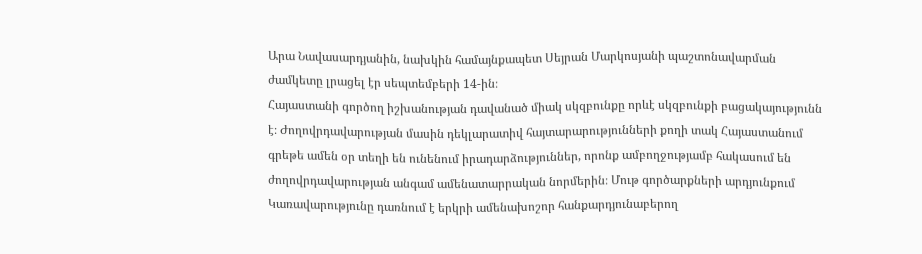Արա Նավասարդյանին, նախկին համայնքապետ Սեյրան Մարկոսյանի պաշտոնավարման ժամկետը լրացել էր սեպտեմբերի 14-ին։
Հայաստանի գործող իշխանության դավանած միակ սկզբունքը որևէ սկզբունքի բացակայությունն է։ Ժողովրդավարության մասին դեկլարատիվ հայտարարությունների քողի տակ Հայաստանում գրեթե ամեն օր տեղի են ունենում իրադարձություններ, որոնք ամբողջությամբ հակասում են ժողովրդավարության անգամ ամենատարրական նորմերին։ Մութ գործարքների արդյունքում Կառավարությունը դառնում է երկրի ամենախոշոր հանքարդյունաբերող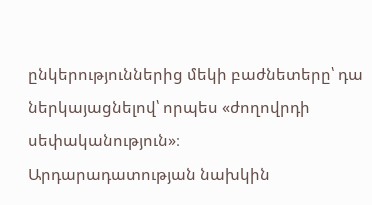ընկերություններից մեկի բաժնետերը՝ դա ներկայացնելով՝ որպես «ժողովրդի սեփականություն»։
Արդարադատության նախկին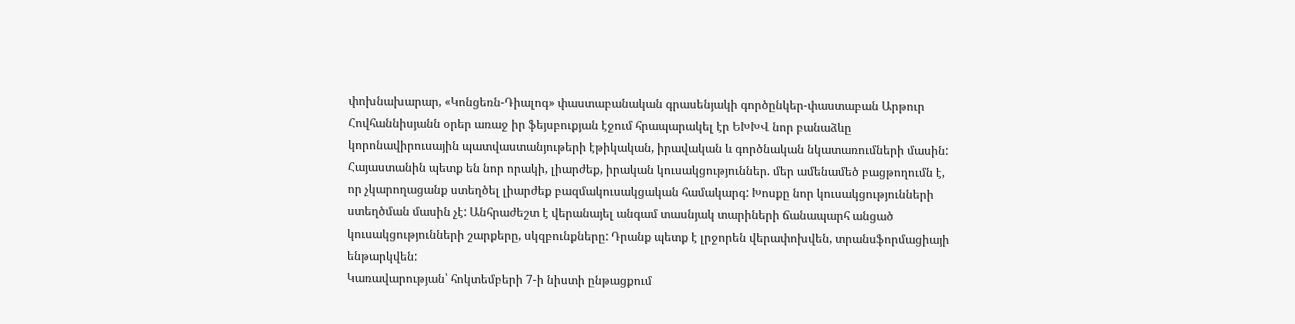փոխնախարար, «Կոնցեռն-Դիալոգ» փաստաբանական գրասենյակի գործընկեր-փաստաբան Արթուր Հովհաննիսյանն օրեր առաջ իր ֆեյսբուքյան էջում հրապարակել էր ԵԽԽՎ նոր բանաձևը կորոնավիրուսային պատվաստանյութերի էթիկական, իրավական և գործնական նկատառումների մասին:
Հայաստանին պետք են նոր որակի, լիարժեք, իրական կուսակցություններ. մեր ամենամեծ բացթողումն է, որ չկարողացանք ստեղծել լիարժեք բազմակուսակցական համակարգ: Խոսքը նոր կուսակցությունների ստեղծման մասին չէ: Անհրաժեշտ է վերանայել անգամ տասնյակ տարիների ճանապարհ անցած կուսակցությունների շարքերը, սկզբունքները: Դրանք պետք է լրջորեն վերափոխվեն, տրանսֆորմացիայի ենթարկվեն:
Կառավարության՝ հոկտեմբերի 7-ի նիստի ընթացքում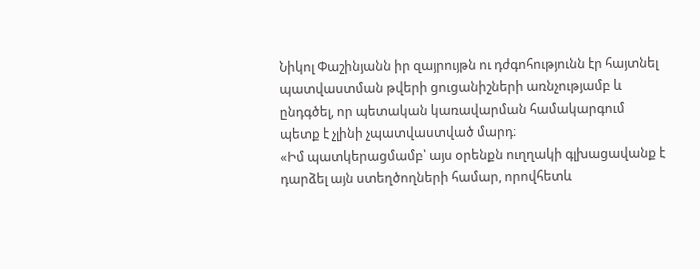Նիկոլ Փաշինյանն իր զայրույթն ու դժգոհությունն էր հայտնել պատվաստման թվերի ցուցանիշների առնչությամբ և ընդգծել, որ պետական կառավարման համակարգում պետք է չլինի չպատվաստված մարդ։
«Իմ պատկերացմամբ՝ այս օրենքն ուղղակի գլխացավանք է դարձել այն ստեղծողների համար, որովհետև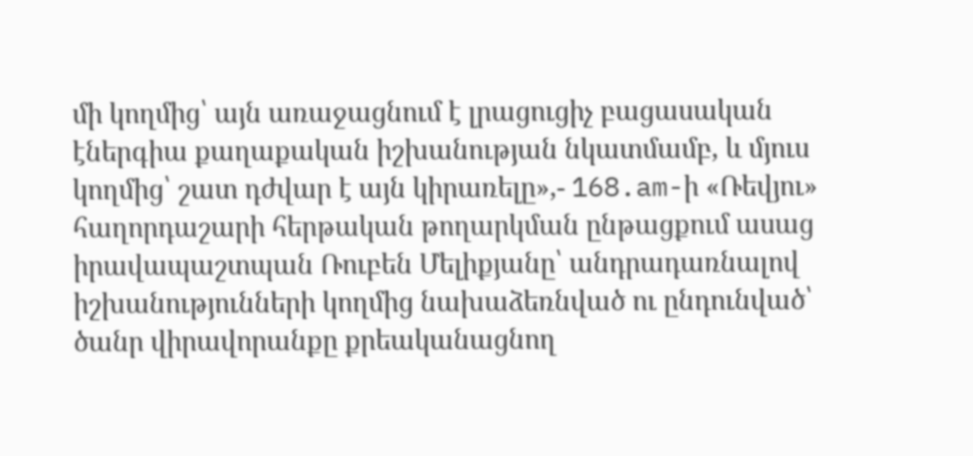մի կողմից՝ այն առաջացնում է լրացուցիչ բացասական էներգիա քաղաքական իշխանության նկատմամբ, և մյուս կողմից՝ շատ դժվար է այն կիրառելը»,- 168.am-ի «Ռեվյու» հաղորդաշարի հերթական թողարկման ընթացքում ասաց իրավապաշտպան Ռուբեն Մելիքյանը՝ անդրադառնալով իշխանությունների կողմից նախաձեռնված ու ընդունված՝ ծանր վիրավորանքը քրեականացնող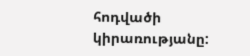հոդվածի կիրառությանը: